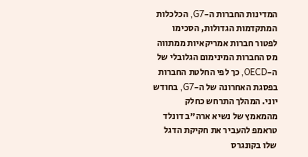המדינות החברות ה-G7, הכלכלות המתקדמות הגדולות, הסכימו לפטור חברות אמריקאיות ממתווה מס החברות המינימום הגלובלי של ה-OECD, כך לפי החלטת החברות בפסגת האחרונה של ה-G7, בחודש יוני. המהלך התרחש כחלק מהמאמץ של נשיא ארה"ב דונלד טראמפ להעביר את חקיקת הדגל שלו בקונגרס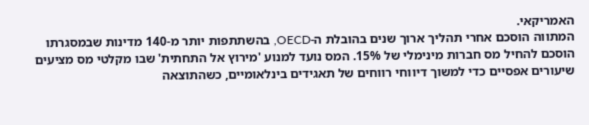האמריקאי.
המתווה הוסכם אחרי תהליך ארוך שנים בהובלת ה-OECD, בהשתתפות יותר מ-140 מדינות שבמסגרתו הוסכם להחיל מס חברות מינימלי של 15%. המס נועד למנוע 'מירוץ אל התחתית' שבו מקלטי מס מציעים שיעורים אפסיים כדי למשוך דיווחי רווחים של תאגידים בינלאומיים, כשהתוצאה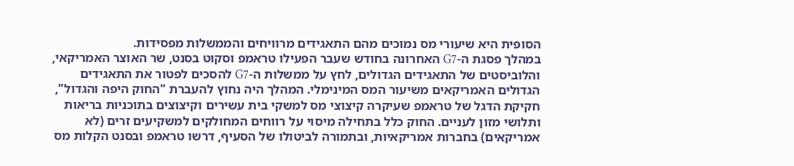הסופית היא שיעורי מס נמוכים מהם התאגידים מרוויחים והממשלות מפסידות.
במהלך פסגת ה-G7 האחרונה בחודש שעבר הפעילו טראמפ וסקוט בסנט, שר האוצר האמריקאי, והלוביסטים של התאגידים הגדולים, לחץ על ממשלות ה-G7 להסכים לפטור את התאגידים הגדולים האמריקאים משיעור המס המינימלי. המהלך היה נחוץ להעברת "החוק היפה והגדול", חקיקת הדגל של טראמפ שעיקרה קיצוצי מס למשקי בית עשירים וקיצוצים בתוכניות בריאות ותלושי מזון לעניים. החוק כלל בתחילה מיסוי על רווחים המחולקים למשקיעים זרים (לא אמריקאים) בחברות אמריקאיות, ובתמורה לביטולו של הסעיף, דרשו טראמפ ובסנט הקלות מס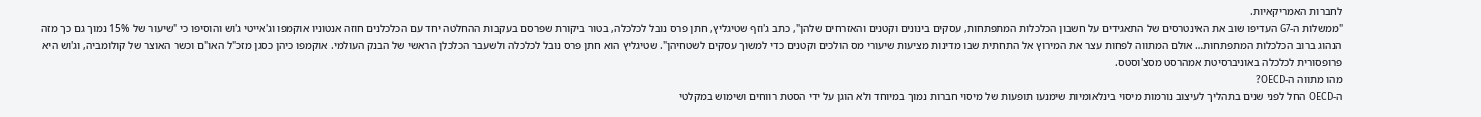לחברות האמריקאיות.
"ממשלות ה-G7 העדיפו שוב את האינטרסים של התאגידים על חשבון הכלכלות המתפתחות, עסקים בינונים וקטנים והאזרחים שלהן", כתב ג'וזף שטיגליץ, חתן פרס נובל לכלכלה, בטור ביקורת שפרסם בעקבות ההחלטה יחד עם הכלכלנים חוזה אנטוניו אוקמפו וג'אייטי ג'וש והוסיפו כי "שיעור של 15% נמוך גם כך מזה הנהוג ברוב הכלכלות המתפתחות… אולם המתווה לפחות עצר את המירוץ אל התחתית שבו מדינות מציעות שיעורי מס הולכים וקטנים כדי למשוך עסקים לשטחיהן". שטיגליץ הוא חתן פרס נובל לכלכלה ולשעבר הכלכלן הראשי של הבנק העולמי. אוקמפו כיהן כסגן מזכ"ל האו"ם וכשר האוצר של קולומביה, וג'וש היא פרופסורית לכלכלה באוניברסיטת אמהרסט מסצ'וסטס.
מהו מתווה ה-OECD?
ה-OECD החל לפני שנים בתהליך לעיצוב נורמות מיסוי בינלאומיות שימנעו תופעות של מיסוי חברות נמוך במיוחד ולא הוגן על ידי הסטת רווחים ושימוש במקלטי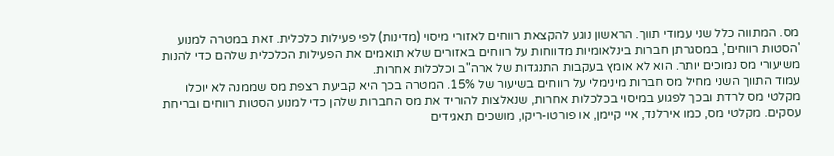מס. המתווה כלל שני עמודי תווך. הראשון נוגע להקצאת רווחים לאזורי מיסוי (מדינות) לפי פעילות כלכלית. זאת במטרה למנוע 'הסטות רווחים', במסגרתן חברות בינלאומיות מדווחות על רווחים באזורים שלא תואמים את הפעילות הכלכלית שלהם כדי להנות משיעורי מס נמוכים יותר. הוא לא אומץ בעקבות התנגדות של ארה"ב וכלכלות אחרות.
עמוד התווך השני מחיל מס חברות מינימלי על רווחים בשיעור של 15%. המטרה בכך היא קביעת רצפת מס שממנה לא יוכלו מקלטי מס לרדת ובכך לפגוע במיסוי בכלכלות אחרות, שנאלצות להוריד את מס החברות שלהן כדי למנוע הסטות רווחים ובריחת עסקים. מקלטי מס, כמו אירלנד, איי קיימן, או פורטו-ריקו, מושכים תאגידים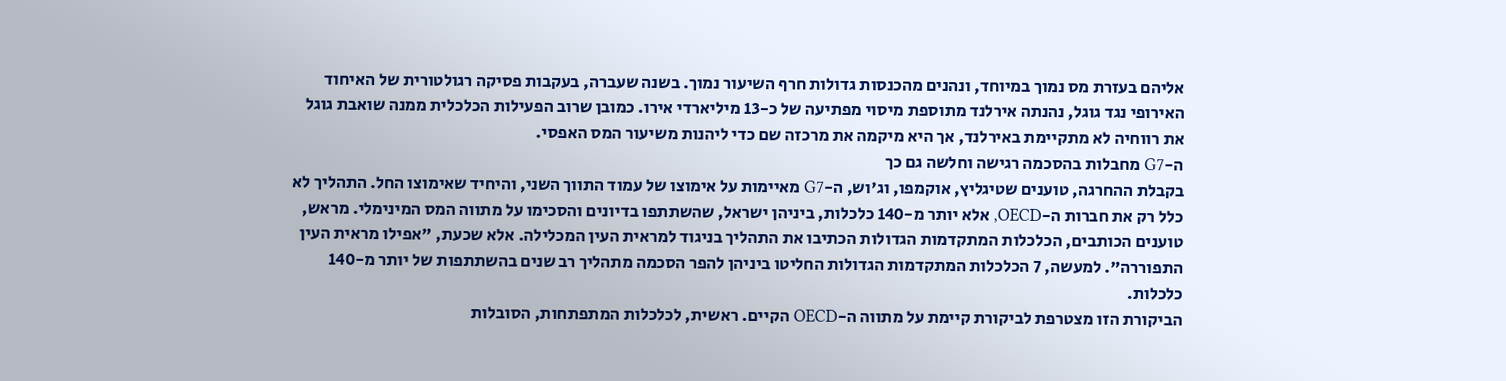אליהם בעזרת מס נמוך במיוחד, ונהנים מהכנסות גדולות חרף השיעור נמוך. בשנה שעברה, בעקבות פסיקה רגולטורית של האיחוד האירופי נגד גוגל, נהנתה אירלנד מתוספת מיסוי מפתיעה של כ-13 מיליארדי אירו. כמובן שרוב הפעילות הכלכלית ממנה שואבת גוגל את רווחיה לא מתקיימת באירלנד, אך היא מיקמה את מרכזה שם כדי ליהנות משיעור המס האפסי.
ה-G7 מחבלות בהסכמה רגישה וחלשה גם כך
בקבלת ההחרגה, טוענים שטיגליץ, אוקמפו, וג'וש, ה-G7 מאיימות על אימוצו של עמוד התווך השני, והיחיד שאימוצו החל. התהליך לא כלל רק את חברות ה-OECD, אלא יותר מ-140 כלכלות, ביניהן ישראל, שהשתתפו בדיונים והסכימו על מתווה המס המינימלי. מראש, טוענים הכותבים, הכלכלות המתקדמות הגדולות הכתיבו את התהליך בניגוד למראית העין המכלילה. אלא שכעת, "אפילו מראית העין התפוררה". למעשה, 7 הכלכלות המתקדמות הגדולות החליטו ביניהן להפר הסכמה מתהליך רב שנים בהשתתפות של יותר מ-140 כלכלות.
הביקורת הזו מצטרפת לביקורת קיימת על מתווה ה-OECD הקיים. ראשית, לכלכלות המתפתחות, הסובלות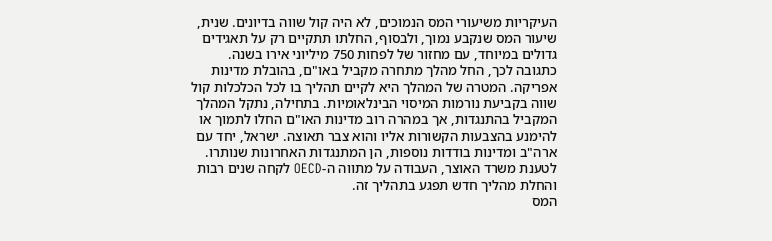העיקריות משיעורי המס הנמוכים, לא היה קול שווה בדיונים. שנית, שיעור המס שנקבע נמוך, ולבסוף, החלתו תתקיים רק על תאגידים גדולים במיוחד, עם מחזור של לפחות 750 מיליוני אירו בשנה.
כתגובה לכך, החל מהלך מתחרה מקביל באו"ם, בהובלת מדינות אפריקה. המטרה של המהלך היא לקיים תהליך בו לכל הכלכלות קול שווה בקביעת נורמות המיסוי הבינלאומיות. בתחילה, נתקל המהלך המקביל בהתנגדות, אך במהרה רוב מדינות האו"ם החלו לתמוך או להימנע בהצבעות הקשורות אליו והוא צבר תאוצה. ישראל, יחד עם ארה"ב ומדינות בודדות נוספות, הן המתנגדות האחרונות שנותרו. לטענת משרד האוצר, העבודה על מתווה ה-OECD לקחה שנים רבות והחלת מהליך חדש תפגע בתהליך זה.
המס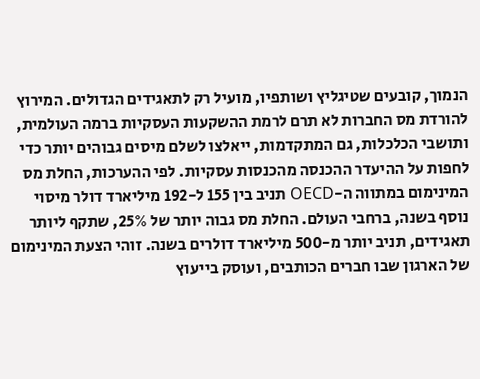הנמוך, קובעים שטיגליץ ושותפיו, מועיל רק לתאגידים הגדולים. המירוץ להורדת מס החברות לא תרם לרמת ההשקעות העסקיות ברמה העולמית, ותושבי הכלכלות, גם המתקדמות, ייאלצו לשלם מיסים גבוהים יותר כדי לחפות על ההיעדר ההכנסה מהכנסות עסקיות. לפי ההערכות, החלת מס המינימום במתווה ה-OECD תניב בין 155 ל-192 מיליארד דולר מיסוי נוסף בשנה, ברחבי העולם. החלת מס גבוה יותר של 25%, שתקף ליותר תאגידים, תניב יותר מ-500 מיליארד דולרים בשנה. זוהי הצעת המינימום של הארגון שבו חברים הכותבים, ועוסק בייעוץ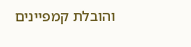והובלת קמפיינים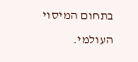בתחום המיסוי העולמי.